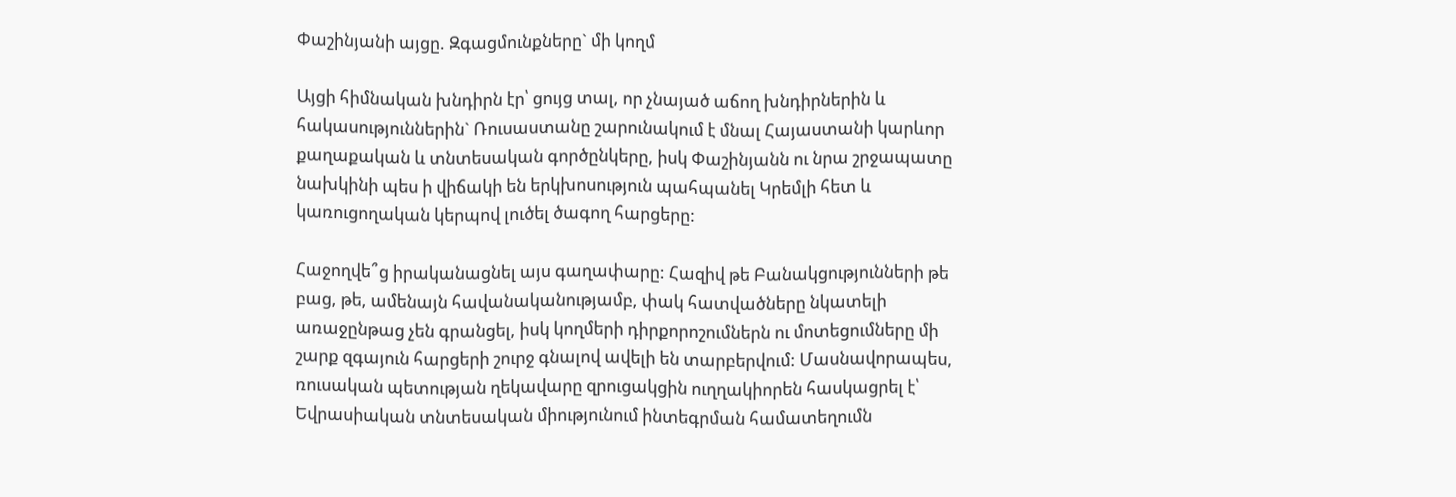Փաշինյանի այցը. Զգացմունքները` մի կողմ

Այցի հիմնական խնդիրն էր՝ ցույց տալ, որ չնայած աճող խնդիրներին և հակասություններին` Ռուսաստանը շարունակում է մնալ Հայաստանի կարևոր քաղաքական և տնտեսական գործընկերը, իսկ Փաշինյանն ու նրա շրջապատը նախկինի պես ի վիճակի են երկխոսություն պահպանել Կրեմլի հետ և կառուցողական կերպով լուծել ծագող հարցերը:

Հաջողվե՞ց իրականացնել այս գաղափարը: Հազիվ թե Բանակցությունների թե բաց, թե, ամենայն հավանականությամբ, փակ հատվածները նկատելի առաջընթաց չեն գրանցել, իսկ կողմերի դիրքորոշումներն ու մոտեցումները մի շարք զգայուն հարցերի շուրջ գնալով ավելի են տարբերվում: Մասնավորապես, ռուսական պետության ղեկավարը զրուցակցին ուղղակիորեն հասկացրել է՝ Եվրասիական տնտեսական միությունում ինտեգրման համատեղումն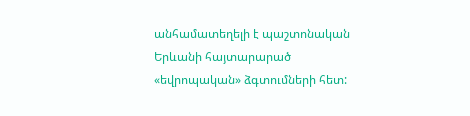անհամատեղելի է պաշտոնական Երևանի հայտարարած «եվրոպական» ձգտումների հետ: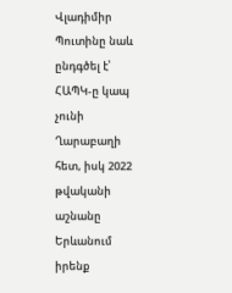Վլադիմիր Պուտինը նաև ընդգծել է՝ ՀԱՊԿ-ը կապ չունի Ղարաբաղի հետ, իսկ 2022 թվականի աշնանը Երևանում իրենք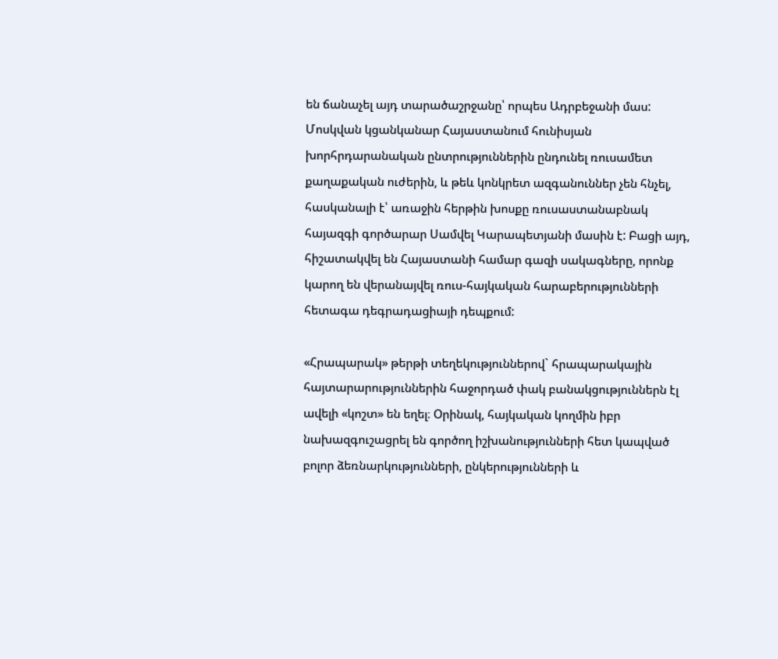են ճանաչել այդ տարածաշրջանը՝ որպես Ադրբեջանի մաս: Մոսկվան կցանկանար Հայաստանում հունիսյան խորհրդարանական ընտրություններին ընդունել ռուսամետ քաղաքական ուժերին, և թեև կոնկրետ ազգանուններ չեն հնչել, հասկանալի է՝ առաջին հերթին խոսքը ռուսաստանաբնակ հայազգի գործարար Սամվել Կարապետյանի մասին է: Բացի այդ, հիշատակվել են Հայաստանի համար գազի սակագները, որոնք կարող են վերանայվել ռուս-հայկական հարաբերությունների հետագա դեգրադացիայի դեպքում:

«Հրապարակ» թերթի տեղեկություններով` հրապարակային հայտարարություններին հաջորդած փակ բանակցություններն էլ ավելի «կոշտ» են եղել։ Օրինակ, հայկական կողմին իբր նախազգուշացրել են գործող իշխանությունների հետ կապված բոլոր ձեռնարկությունների, ընկերությունների և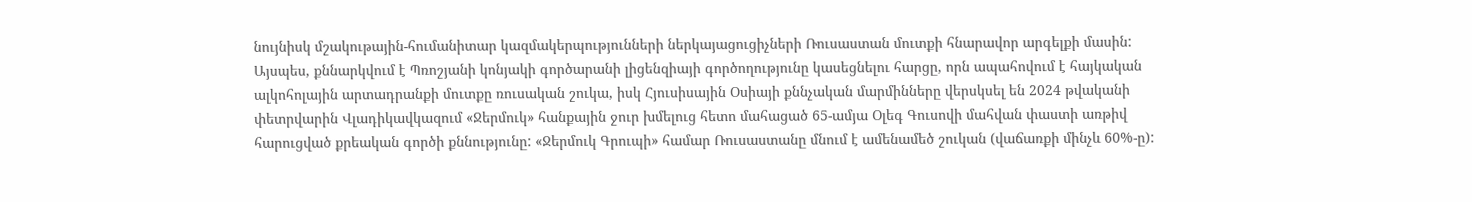նույնիսկ մշակութային-հումանիտար կազմակերպությունների ներկայացուցիչների Ռուսաստան մուտքի հնարավոր արգելքի մասին: Այսպես, քննարկվում է Պռոշյանի կոնյակի գործարանի լիցենզիայի գործողությունը կասեցնելու հարցը, որն ապահովում է հայկական ալկոհոլային արտադրանքի մուտքը ռուսական շուկա, իսկ Հյուսիսային Օսիայի քննչական մարմինները վերսկսել են 2024 թվականի փետրվարին Վլադիկավկազում «Ջերմուկ» հանքային ջուր խմելուց հետո մահացած 65-ամյա Օլեգ Գուսովի մահվան փաստի առթիվ հարուցված քրեական գործի քննությունը: «Ջերմուկ Գրուպի» համար Ռուսաստանը մնում է ամենամեծ շուկան (վաճառքի մինչև 60%-ը):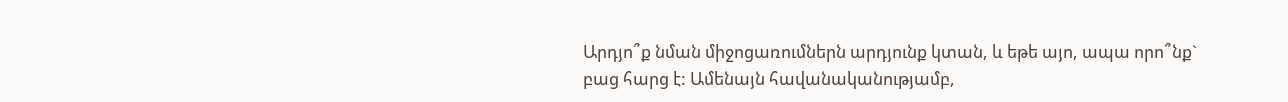Արդյո՞ք նման միջոցառումներն արդյունք կտան, և եթե այո, ապա որո՞նք` բաց հարց է: Ամենայն հավանականությամբ,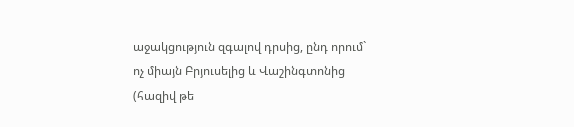աջակցություն զգալով դրսից, ընդ որում` ոչ միայն Բրյուսելից և Վաշինգտոնից (հազիվ թե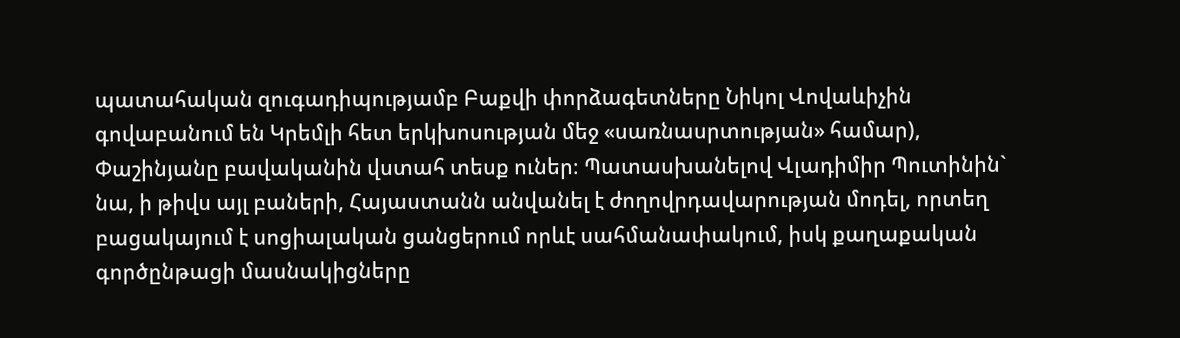պատահական զուգադիպությամբ Բաքվի փորձագետները Նիկոլ Վովաևիչին գովաբանում են Կրեմլի հետ երկխոսության մեջ «սառնասրտության» համար), Փաշինյանը բավականին վստահ տեսք ուներ։ Պատասխանելով Վլադիմիր Պուտինին` նա, ի թիվս այլ բաների, Հայաստանն անվանել է ժողովրդավարության մոդել, որտեղ բացակայում է սոցիալական ցանցերում որևէ սահմանափակում, իսկ քաղաքական գործընթացի մասնակիցները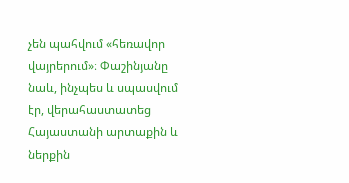չեն պահվում «հեռավոր վայրերում»։ Փաշինյանը նաև, ինչպես և սպասվում էր, վերահաստատեց Հայաստանի արտաքին և ներքին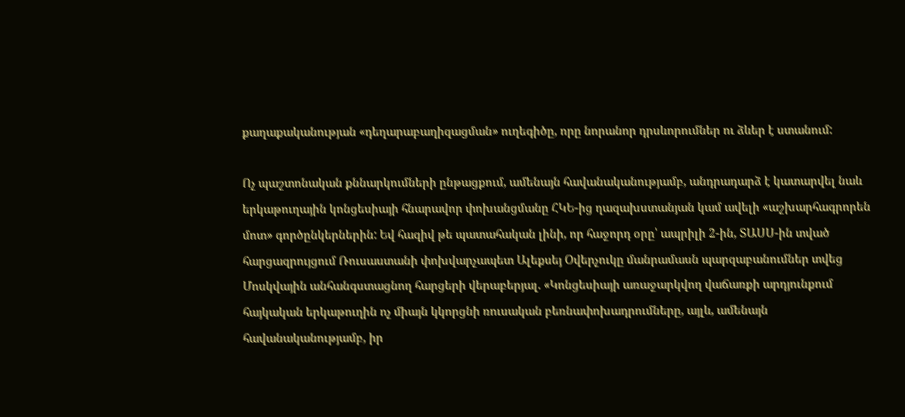քաղաքականության «դեղարաբաղիզացման» ուղեգիծը, որը նորանոր դրսևորումներ ու ձևեր է ստանում:

Ոչ պաշտոնական քննարկումների ընթացքում, ամենայն հավանականությամբ, անդրադարձ է կատարվել նաև երկաթուղային կոնցեսիայի հնարավոր փոխանցմանը ՀԿԵ-ից ղազախստանյան կամ ավելի «աշխարհագրորեն մոտ» գործընկերներին: Եվ հազիվ թե պատահական լինի, որ հաջորդ օրը՝ ապրիլի 2-ին, ՏԱՍՍ-ին տված հարցազրույցում Ռուսաստանի փոխվարչապետ Ալեքսեյ Օվերչուկը մանրամասն պարզաբանումներ տվեց Մոսկվային անհանգստացնող հարցերի վերաբերյալ. «Կոնցեսիայի առաջարկվող վաճառքի արդյունքում հայկական երկաթուղին ոչ միայն կկորցնի ռուսական բեռնափոխադրումները, այլև, ամենայն հավանականությամբ, իր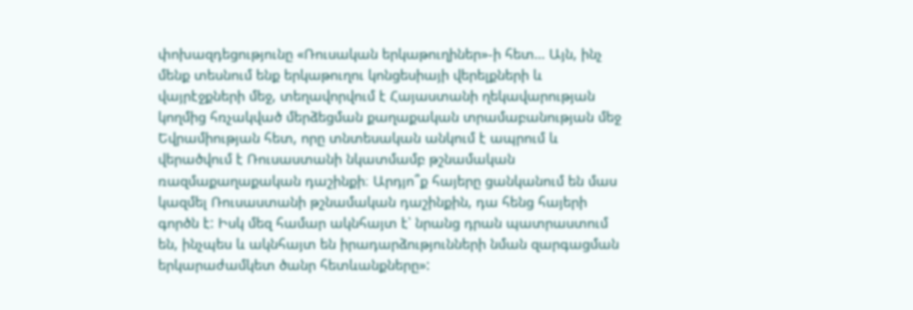փոխազդեցությունը «Ռուսական երկաթուղիներ»-ի հետ… Այն, ինչ մենք տեսնում ենք երկաթուղու կոնցեսիայի վերելքների և վայրէջքների մեջ, տեղավորվում է Հայաստանի ղեկավարության կողմից հռչակված մերձեցման քաղաքական տրամաբանության մեջ Եվրամիության հետ, որը տնտեսական անկում է ապրում և վերածվում է Ռուսաստանի նկատմամբ թշնամական ռազմաքաղաքական դաշինքի։ Արդյո՞ք հայերը ցանկանում են մաս կազմել Ռուսաստանի թշնամական դաշինքին, դա հենց հայերի գործն է: Իսկ մեզ համար ակնհայտ է՝ նրանց դրան պատրաստում են, ինչպես և ակնհայտ են իրադարձությունների նման զարգացման երկարաժամկետ ծանր հետևանքները»: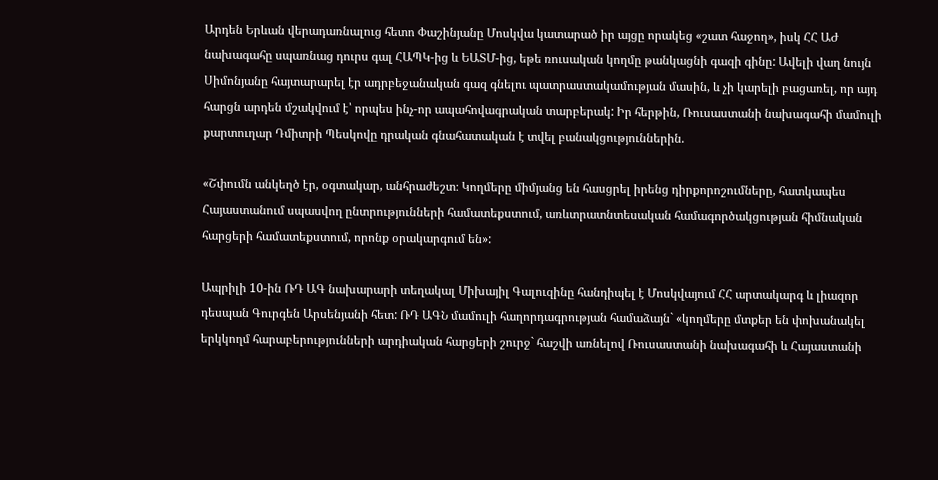Արդեն Երևան վերադառնալուց հետո Փաշինյանը Մոսկվա կատարած իր այցը որակեց «շատ հաջող», իսկ ՀՀ ԱԺ նախագահը սպառնաց դուրս գալ ՀԱՊԿ-ից և ԵԱՏՄ-ից, եթե ռուսական կողմը թանկացնի գազի գինը: Ավելի վաղ նույն Սիմոնյանը հայտարարել էր ադրբեջանական գազ գնելու պատրաստակամության մասին, և չի կարելի բացառել, որ այդ հարցն արդեն մշակվում է՝ որպես ինչ-որ ապահովագրական տարբերակ: Իր հերթին, Ռուսաստանի նախագահի մամուլի քարտուղար Դմիտրի Պեսկովը դրական գնահատական է տվել բանակցություններին.

«Շփումն անկեղծ էր, օգտակար, անհրաժեշտ։ Կողմերը միմյանց են հասցրել իրենց դիրքորոշումները, հատկապես Հայաստանում սպասվող ընտրությունների համատեքստում, առևտրատնտեսական համագործակցության հիմնական հարցերի համատեքստում, որոնք օրակարգում են»:

Ապրիլի 10-ին ՌԴ ԱԳ նախարարի տեղակալ Միխայիլ Գալուզինը հանդիպել է Մոսկվայում ՀՀ արտակարգ և լիազոր դեսպան Գուրգեն Արսենյանի հետ: ՌԴ ԱԳՆ մամուլի հաղորդագրության համաձայն` «կողմերը մտքեր են փոխանակել երկկողմ հարաբերությունների արդիական հարցերի շուրջ` հաշվի առնելով Ռուսաստանի նախագահի և Հայաստանի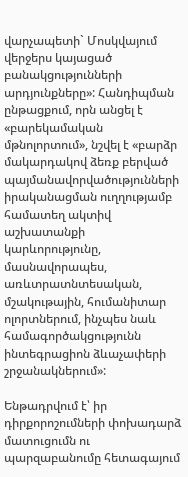վարչապետի` Մոսկվայում վերջերս կայացած բանակցությունների արդյունքները»: Հանդիպման ընթացքում, որն անցել է «բարեկամական մթնոլորտում», նշվել է «բարձր մակարդակով ձեռք բերված պայմանավորվածությունների իրականացման ուղղությամբ համատեղ ակտիվ աշխատանքի կարևորությունը, մասնավորապես, առևտրատնտեսական, մշակութային, հումանիտար ոլորտներում, ինչպես նաև համագործակցությունն ինտեգրացիոն ձևաչափերի շրջանակներում»:

Ենթադրվում է՝ իր դիրքորոշումների փոխադարձ մատուցումն ու պարզաբանումը հետագայում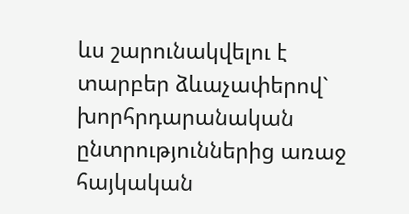ևս շարունակվելու է տարբեր ձևաչափերով` խորհրդարանական ընտրություններից առաջ հայկական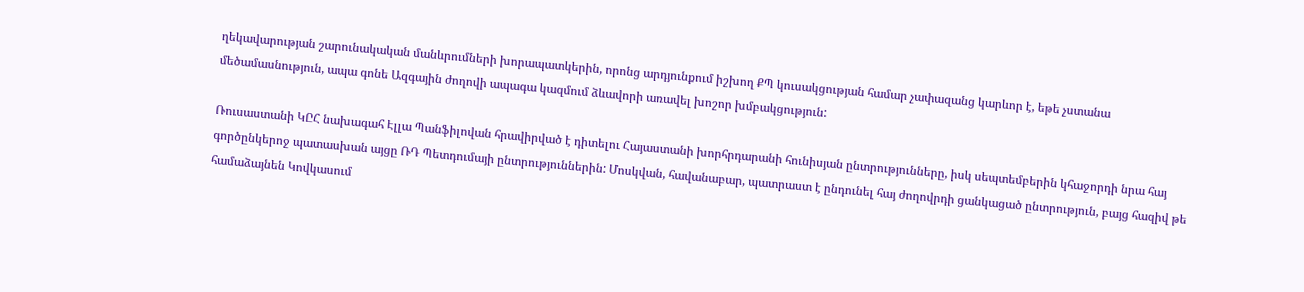ղեկավարության շարունակական մանևրումների խորապատկերին, որոնց արդյունքում իշխող ՔՊ կուսակցության համար չափազանց կարևոր է, եթե չստանա մեծամասնություն, ապա գոնե Ազգային ժողովի ապագա կազմում ձևավորի առավել խոշոր խմբակցություն:

Ռուսաստանի ԿԸՀ նախագահ Էլլա Պանֆիլովան հրավիրված է դիտելու Հայաստանի խորհրդարանի հունիսյան ընտրությունները, իսկ սեպտեմբերին կհաջորդի նրա հայ գործընկերոջ պատասխան այցը ՌԴ Պետդումայի ընտրություններին: Մոսկվան, հավանաբար, պատրաստ է ընդունել հայ ժողովրդի ցանկացած ընտրություն, բայց հազիվ թե համաձայնեն Կովկասում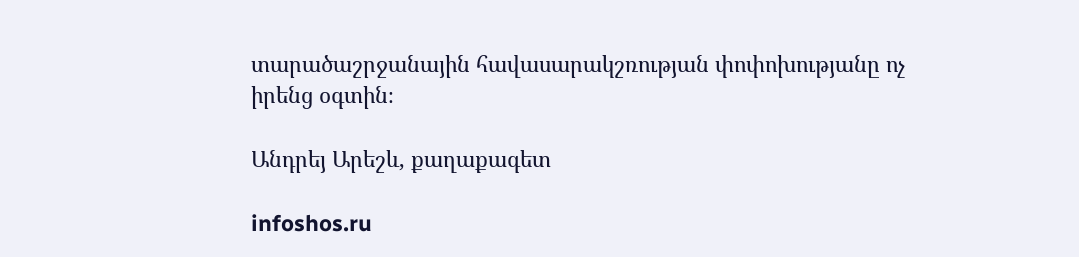տարածաշրջանային հավասարակշռության փոփոխությանը ոչ իրենց օգտին։

Անդրեյ Արեշև, քաղաքագետ

infoshos.ru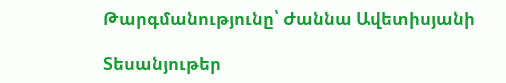Թարգմանությունը՝ Ժաննա Ավետիսյանի

Տեսանյութեր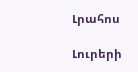Լրահոս

Լուրերի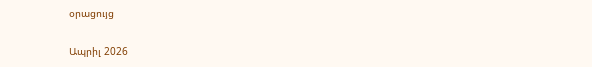օրացույց

Ապրիլ 2026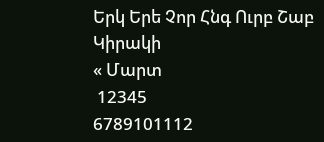Երկ Երե Չոր Հնգ Ուրբ Շաբ Կիրակի
« Մարտ
 12345
6789101112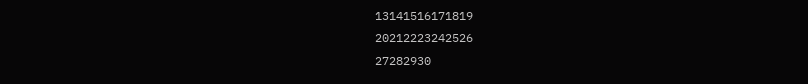13141516171819
20212223242526
27282930